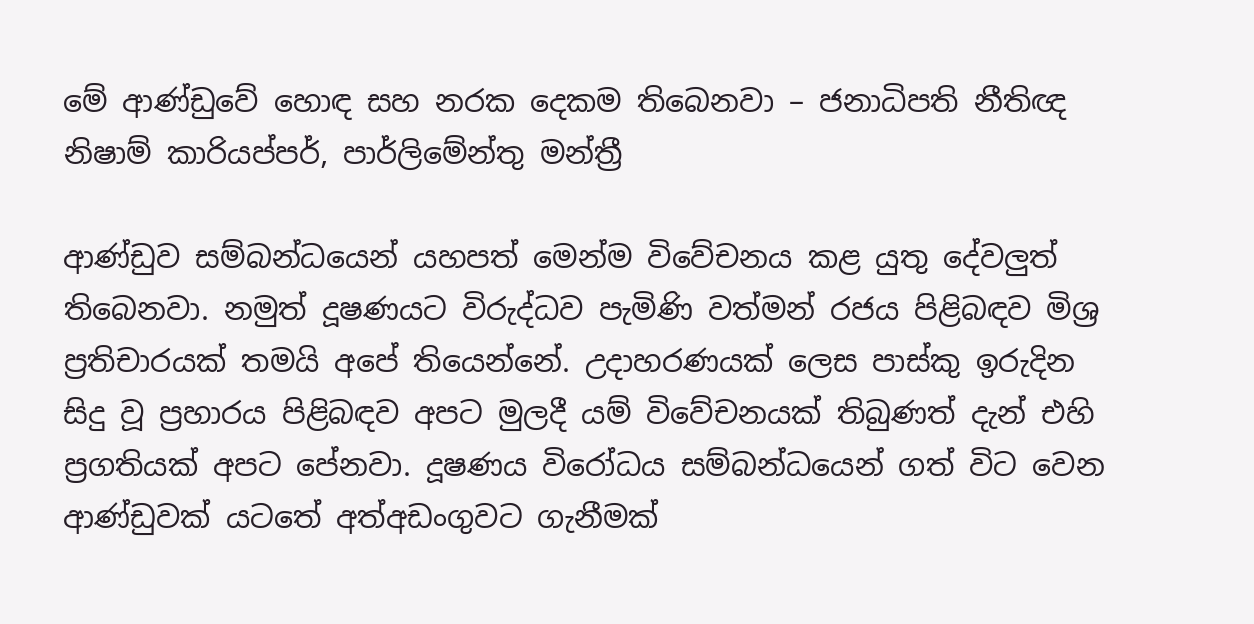මේ ආණ්ඩුවේ හොඳ සහ නරක දෙකම තිබෙනවා – ජනාධිපති නීතිඥ නිෂාම් කාරියප්පර්, පාර්ලිමේන්තු මන්ත්‍රී

ආණ්ඩුව සම්බන්ධයෙන් යහපත් මෙන්ම විවේචනය කළ යුතු දේවලුත් තිබෙනවා. නමුත් දූෂණයට විරුද්ධව පැමිණි වත්මන් රජය පිළිබඳව මිශ්‍ර ප්‍රතිචාරයක් තමයි අපේ තියෙන්නේ. උදාහරණයක් ලෙස පාස්කු ඉරුදින සිදු වූ ප්‍රහාරය පිළිබඳව අපට මුලදී යම් විවේචනයක් තිබුණත් දැන් එහි ප්‍රගතියක් අපට පේනවා. දූෂණය විරෝධය සම්බන්ධයෙන් ගත් විට වෙන ආණ්ඩුවක් යටතේ අත්අඩංගුවට ගැනීමක්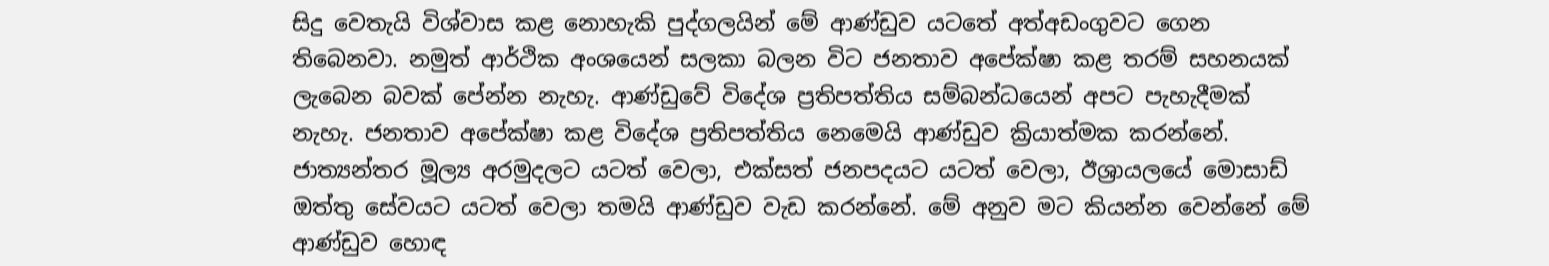සිදු වෙතැයි විශ්වාස කළ නොහැකි පුද්ගලයින් මේ ආණ්ඩුව යටතේ අත්අඩංගුවට ගෙන තිබෙනවා. නමුත් ආර්ථික අංශයෙන් සලකා බලන විට ජනතාව අපේක්ෂා කළ තරම් සහනයක් ලැබෙන බවක් පේන්න නැහැ. ආණ්ඩුවේ විදේශ ප්‍රතිපත්තිය සම්බන්ධයෙන් අපට පැහැදීමක් නැහැ. ජනතාව අපේක්ෂා කළ විදේශ ප්‍රතිපත්තිය නෙමෙයි ආණ්ඩුව ක්‍රියාත්මක කරන්නේ. ජාත්‍යන්තර මූල්‍ය අරමුදලට යටත් වෙලා, එක්සත් ජනපදයට යටත් වෙලා, ඊශ්‍රායලයේ මොසාඩ් ඔත්තු සේවයට යටත් වෙලා තමයි ආණ්ඩුව වැඩ කරන්නේ. මේ අනුව මට කියන්න වෙන්නේ මේ ආණ්ඩුව හොඳ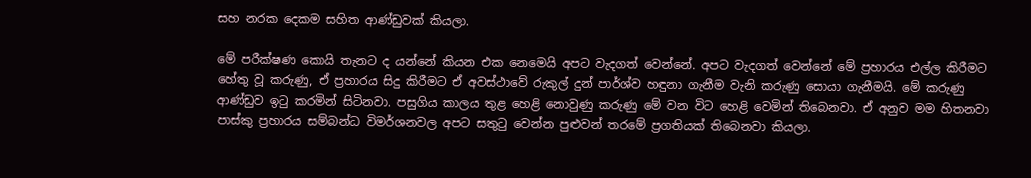සහ නරක දෙකම සහිත ආණ්ඩුවක් කියලා.

මේ පරීක්ෂණ කොයි තැනට ද යන්නේ කියන එක නෙමෙයි අපට වැදගත් වෙන්නේ. අපට වැදගත් වෙන්නේ මේ ප්‍රහාරය එල්ල කිරීමට හේතු වූ කරුණු, ඒ ප්‍රහාරය සිදු කිරීමට ඒ අවස්ථාවේ රුකුල් දුන් පාර්ශ්ව හඳුනා ගැනීම වැනි කරුණු සොයා ගැනීමයි. මේ කරුණු ආණ්ඩුව ඉටු කරමින් සිටිනවා. පසුගිය කාලය තුළ හෙළි නොවුණු කරුණු මේ වන විට හෙළි වෙමින් තිබෙනවා. ඒ අනුව මම හිතනවා පාස්කු ප්‍රහාරය සම්බන්ධ විමර්ශනවල අපට සතුටු වෙන්න පුළුවන් තරමේ ප්‍රගතියක් තිබෙනවා කියලා.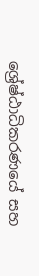ශ්‍රේෂ්ඨාධිකරණයේ සහ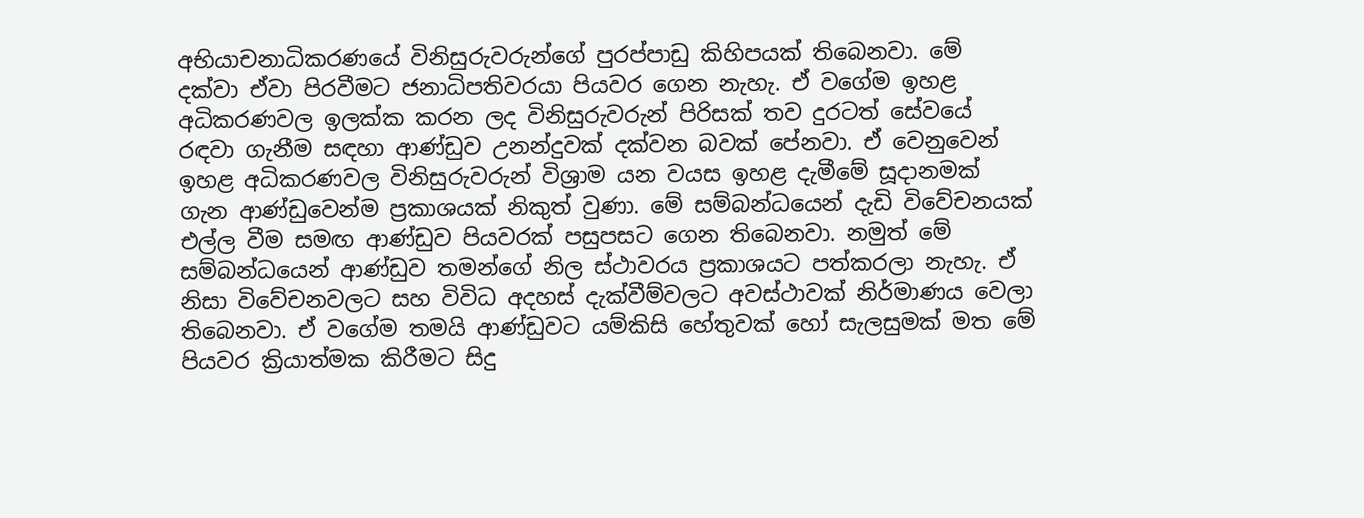අභියාචනාධිකරණයේ විනිසුරුවරුන්ගේ පුරප්පාඩු කිහිපයක් තිබෙනවා. මේ දක්වා ඒවා පිරවීමට ජනාධිපතිවරයා පියවර ගෙන නැහැ. ඒ වගේම ඉහළ අධිකරණවල ඉලක්ක කරන ලද විනිසුරුවරුන් පිරිසක් තව දුරටත් සේවයේ රඳවා ගැනීම සඳහා ආණ්ඩුව උනන්දුවක් දක්වන බවක් පේනවා. ඒ වෙනුවෙන් ඉහළ අධිකරණවල විනිසුරුවරුන් විශ්‍රාම යන වයස ඉහළ දැමීමේ සූදානමක් ගැන ආණ්ඩුවෙන්ම ප්‍රකාශයක් නිකුත් වුණා. මේ සම්බන්ධයෙන් දැඩි විවේචනයක් එල්ල වීම සමඟ ආණ්ඩුව පියවරක් පසුපසට ගෙන තිබෙනවා. නමුත් මේ සම්බන්ධයෙන් ආණ්ඩුව තමන්ගේ නිල ස්ථාවරය ප්‍රකාශයට පත්කරලා නැහැ. ඒ නිසා විවේචනවලට සහ විවිධ අදහස් දැක්වීම්වලට අවස්ථාවක් නිර්මාණය වෙලා තිබෙනවා. ඒ වගේම තමයි ආණ්ඩුවට යම්කිසි හේතුවක් හෝ සැලසුමක් මත මේ පියවර ක්‍රියාත්මක කිරීමට සිදු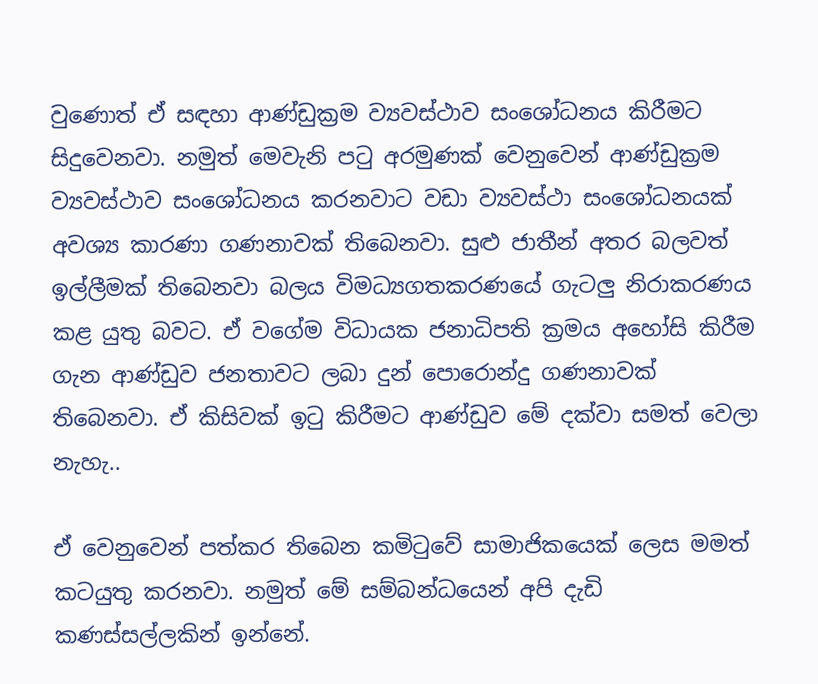වුණොත් ඒ සඳහා ආණ්ඩුක්‍රම ව්‍යවස්ථාව සංශෝධනය කිරීමට සිදුවෙනවා. නමුත් මෙවැනි පටු අරමුණක් වෙනුවෙන් ආණ්ඩුක්‍රම ව්‍යවස්ථාව සංශෝධනය කරනවාට වඩා ව්‍යවස්ථා සංශෝධනයක් අවශ්‍ය කාරණා ගණනාවක් තිබෙනවා. සුළු ජාතීන් අතර බලවත් ඉල්ලීමක් තිබෙනවා බලය විමධ්‍යගතකරණයේ ගැටලු නිරාකරණය කළ යුතු බවට. ඒ වගේම විධායක ජනාධිපති ක්‍රමය අහෝසි කිරීම ගැන ආණ්ඩුව ජනතාවට ලබා දුන් පොරොන්දු ගණනාවක් තිබෙනවා. ඒ කිසිවක් ඉටු කිරීමට ආණ්ඩුව මේ දක්වා සමත් වෙලා නැහැ..

ඒ වෙනුවෙන් පත්කර තිබෙන කමිටුවේ සාමාජිකයෙක් ලෙස මමත් කටයුතු කරනවා. නමුත් මේ සම්බන්ධයෙන් අපි දැඩි කණස්සල්ලකින් ඉන්නේ.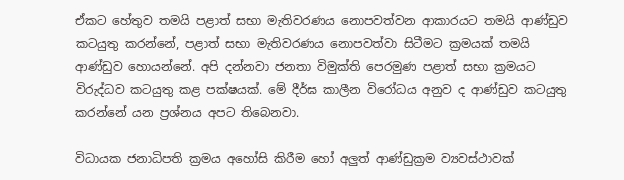ඒකට හේතුව තමයි පළාත් සභා මැතිවරණය නොපවත්වන ආකාරයට තමයි ආණ්ඩුව කටයුතු කරන්නේ, පළාත් සභා මැතිවරණය නොපවත්වා සිටීමට ක්‍රමයක් තමයි ආණ්ඩුව හොයන්නේ. අපි දන්නවා ජනතා විමුක්ති පෙරමුණ පළාත් සභා ක්‍රමයට විරුද්ධව කටයුතු කළ පක්ෂයක්. මේ දීර්ඝ කාලීන විරෝධය අනුව ද ආණ්ඩුව කටයුතු කරන්නේ යන ප්‍රශ්නය අපට තිබෙනවා.

විධායක ජනාධිපති ක්‍රමය අහෝසි කිරීම හෝ අලුත් ආණ්ඩුක්‍රම ව්‍යවස්ථාවක්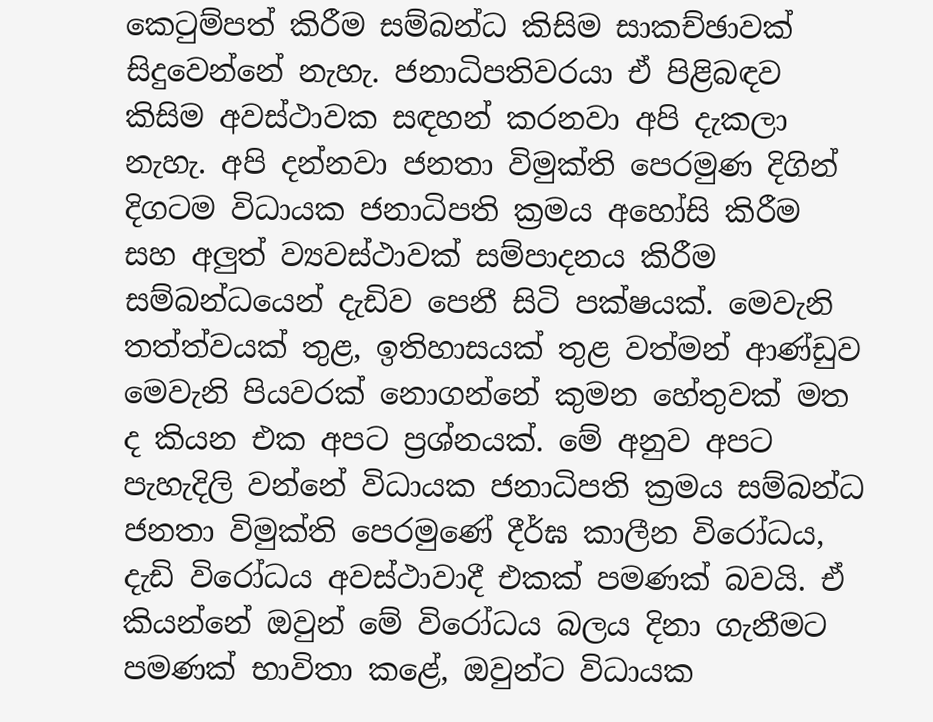කෙටුම්පත් කිරීම සම්බන්ධ කිසිම සාකච්ඡාවක් සිදුවෙන්නේ නැහැ. ජනාධිපතිවරයා ඒ පිළිබඳව කිසිම අවස්ථාවක සඳහන් කරනවා අපි දැකලා නැහැ. අපි දන්නවා ජනතා විමුක්ති පෙරමුණ දිගින් දිගටම විධායක ජනාධිපති ක්‍රමය අහෝසි කිරීම සහ අලුත් ව්‍යවස්ථාවක් සම්පාදනය කිරීම සම්බන්ධයෙන් දැඩිව පෙනී සිටි පක්ෂයක්. මෙවැනි තත්ත්වයක් තුළ, ඉතිහාසයක් තුළ වත්මන් ආණ්ඩුව මෙවැනි පියවරක් නොගන්නේ කුමන හේතුවක් මත ද කියන එක අපට ප්‍රශ්නයක්. මේ අනුව අපට පැහැදිලි වන්නේ විධායක ජනාධිපති ක්‍රමය සම්බන්ධ ජනතා විමුක්ති පෙරමුණේ දීර්ඝ කාලීන විරෝධය, දැඩි විරෝධය අවස්ථාවාදී එකක් පමණක් බවයි. ඒ කියන්නේ ඔවුන් මේ විරෝධය බලය දිනා ගැනීමට පමණක් භාවිතා කළේ, ඔවුන්ට විධායක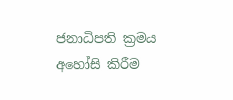ජනාධිපති ක්‍රමය අහෝසි කිරීම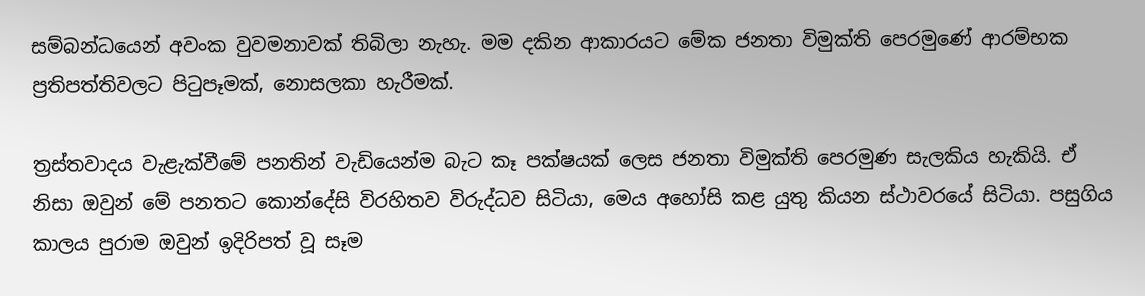සම්බන්ධයෙන් අවංක වුවමනාවක් තිබිලා නැහැ. මම දකින ආකාරයට මේක ජනතා විමුක්ති පෙරමුණේ ආරම්භක ප්‍රතිපත්තිවලට පිටුපෑමක්, නොසලකා හැරීමක්.

ත්‍රස්තවාදය වැළැක්වීමේ පනතින් වැඩියෙන්ම බැට කෑ පක්ෂයක් ලෙස ජනතා විමුක්ති පෙරමුණ සැලකිය හැකියි. ඒ නිසා ඔවුන් මේ පනතට කොන්දේසි විරහිතව විරුද්ධව සිටියා, මෙය අහෝසි කළ යුතු කියන ස්ථාවරයේ සිටියා. පසුගිය කාලය පුරාම ඔවුන් ඉදිරිපත් වූ සෑම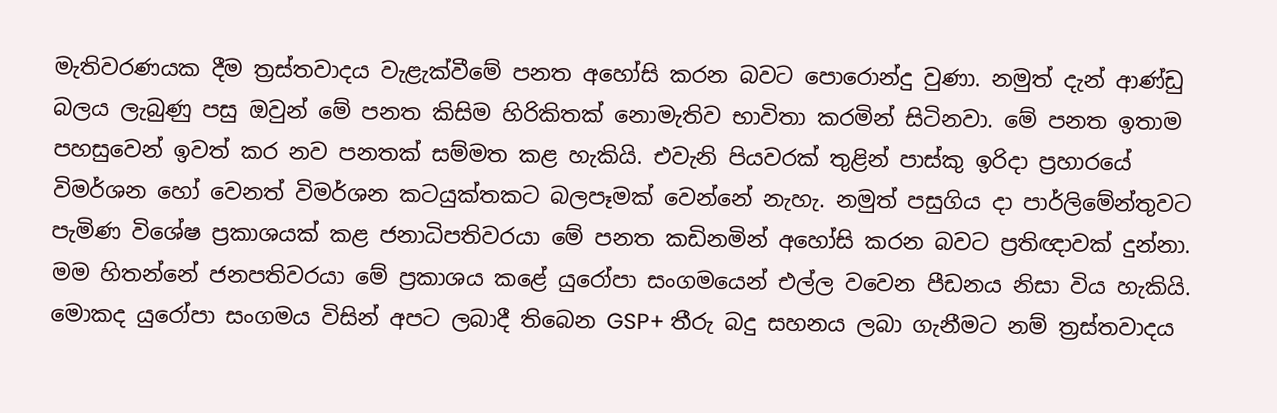මැතිවරණයක දීම ත්‍රස්තවාදය වැළැක්වීමේ පනත අහෝසි කරන බවට පොරොන්දු වුණා. නමුත් දැන් ආණ්ඩු බලය ලැබුණු පසු ඔවුන් මේ පනත කිසිම හිරිකිතක් නොමැතිව භාවිතා කරමින් සිටිනවා. මේ පනත ඉතාම පහසුවෙන් ඉවත් කර නව පනතක් සම්මත කළ හැකියි. එවැනි පියවරක් තුළින් පාස්කු ඉරිදා ප්‍රහාරයේ විමර්ශන හෝ වෙනත් විමර්ශන කටයුක්තකට බලපෑමක් වෙන්නේ නැහැ. නමුත් පසුගිය දා පාර්ලිමේන්තුවට පැමිණ විශේෂ ප්‍රකාශයක් කළ ජනාධිපතිවරයා මේ පනත කඩිනමින් අහෝසි කරන බවට ප්‍රතිඥාවක් දුන්නා. මම හිතන්නේ ජනපතිවරයා මේ ප්‍රකාශය කළේ යුරෝපා සංගමයෙන් එල්ල වවෙන පීඩනය නිසා විය හැකියි. මොකද යුරෝපා සංගමය විසින් අපට ලබාදී තිබෙන GSP+ තීරු බදු සහනය ලබා ගැනීමට නම් ත්‍රස්තවාදය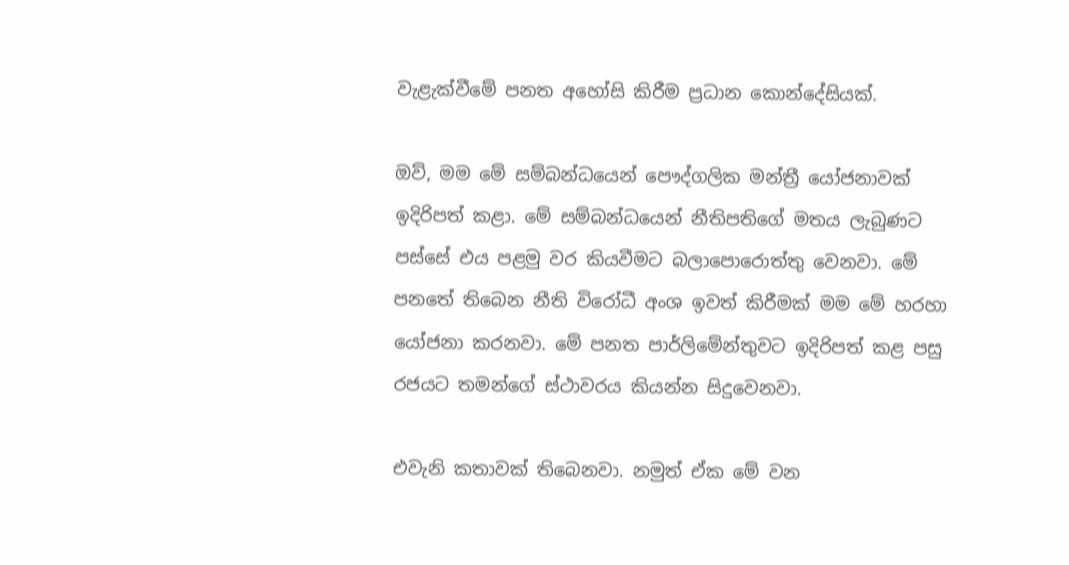වැළැක්වීමේ පනත අහෝසි කිරීම ප්‍රධාන කොන්දේසියක්.

ඔව්, මම මේ සම්බන්ධයෙන් පෞද්ගලික මන්ත්‍රී යෝජනාවක් ඉදිරිපත් කළා. මේ සම්බන්ධයෙන් නීතිපතිගේ මතය ලැබුණට පස්සේ එය පළමු වර කියවීමට බලාපොරොත්තු වෙනවා. මේ පනතේ තිබෙන නීති විරෝධී අංශ ඉවත් කිරීමක් මම මේ හරහා යෝජනා කරනවා. මේ පනත පාර්ලිමේන්තුවට ඉදිරිපත් කළ පසු රජයට තමන්ගේ ස්ථාවරය කියන්න සිදුවෙනවා.

එවැනි කතාවක් තිබෙනවා. නමුත් ඒක මේ වන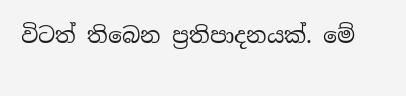විටත් තිබෙන ප්‍රතිපාදනයක්. මේ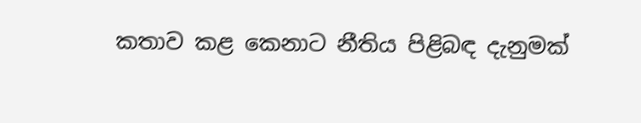කතාව කළ කෙනාට නීතිය පිළිබඳ දැනුමක්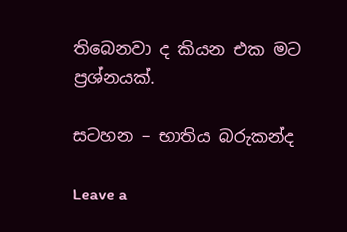තිබෙනවා ද කියන එක මට ප්‍රශ්නයක්.

සටහන – භාතිය බරුකන්ද

Leave a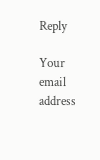Reply

Your email address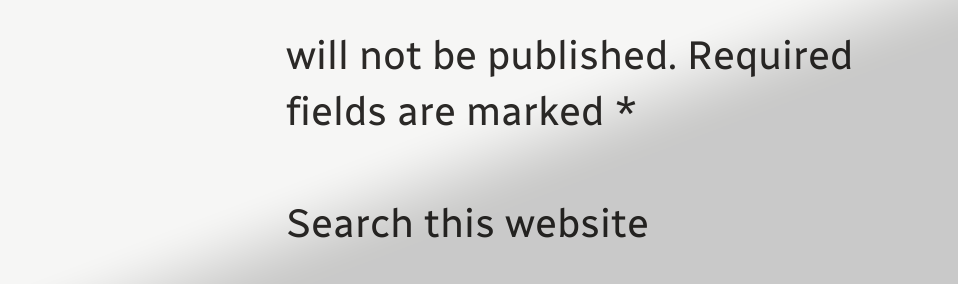will not be published. Required fields are marked *

Search this website